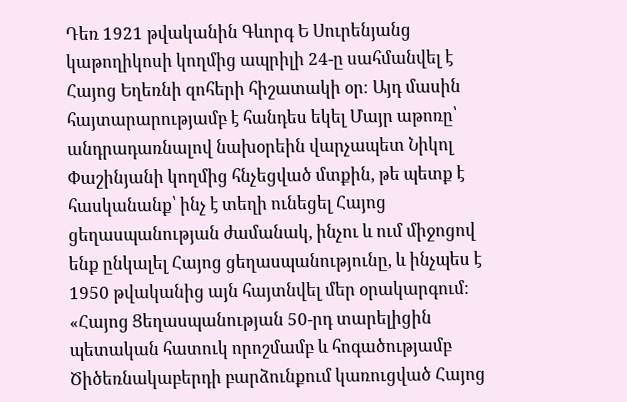Դեռ 1921 թվականին Գևորգ Ե Սուրենյանց կաթողիկոսի կողմից ապրիլի 24-ը սահմանվել է Հայոց Եղեռնի զոհերի հիշատակի օր։ Այդ մասին հայտարարությամբ է հանդես եկել Մայր աթոռը՝ անդրադառնալով նախօրեին վարչապետ Նիկոլ Փաշինյանի կողմից հնչեցված մտքին, թե պետք է հասկանանք՝ ինչ է տեղի ունեցել Հայոց ցեղասպանության ժամանակ, ինչու և ում միջոցով ենք ընկալել Հայոց ցեղասպանությունը, և ինչպես է 1950 թվականից այն հայտնվել մեր օրակարգում։
«Հայոց Ցեղասպանության 50-րդ տարելիցին պետական հատուկ որոշմամբ և հոգածությամբ Ծիծեռնակաբերդի բարձունքում կառուցված Հայոց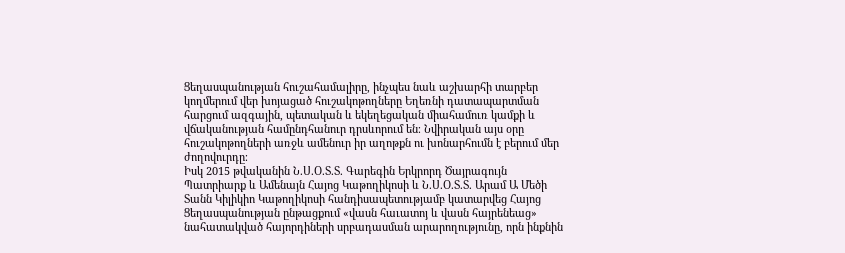Ցեղասպանության հուշահամալիրը, ինչպես նաև աշխարհի տարբեր կողմերում վեր խոյացած հուշակոթողները Եղեռնի դատապարտման հարցում ազգային, պետական և եկեղեցական միահամուռ կամքի և վճականության համընդհանուր դրսևորում են։ Նվիրական այս օրը հուշակոթողների առջև ամենուր իր աղոթքն ու խոնարհումն է բերում մեր ժողովուրդը։
Իսկ 2015 թվականին Ն.Ս.Օ.Տ.Տ. Գարեգին Երկրորդ Ծայրագույն Պատրիարք և Ամենայն Հայոց Կաթողիկոսի և Ն.Ս.Օ.Տ.Տ. Արամ Ա Մեծի Տանն Կիլիկիո Կաթողիկոսի հանդիսապետությամբ կատարվեց Հայոց Ցեղասպանության ընթացքում «վասն հաւատոյ և վասն հայրենեաց» նահատակված հայորդիների սրբադասման արարողությունը, որն ինքնին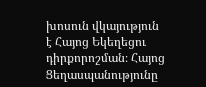խոսուն վկայություն է Հայոց Եկեղեցու դիրքորոշման։ Հայոց Ցեղասպանությունը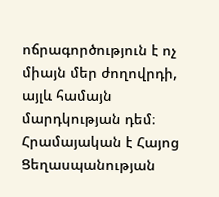ոճրագործություն է ոչ միայն մեր ժողովրդի, այլև համայն մարդկության դեմ։ Հրամայական է Հայոց Ցեղասպանության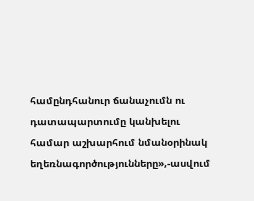համընդհանուր ճանաչումն ու դատապարտումը կանխելու համար աշխարհում նմանօրինակ եղեռնագործությունները»,-ասվում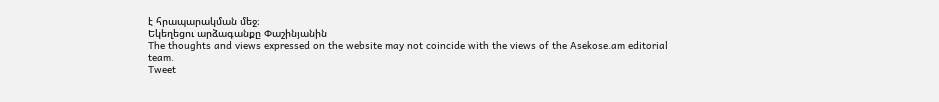է հրապարակման մեջ։
Եկեղեցու արձագանքը Փաշինյանին
The thoughts and views expressed on the website may not coincide with the views of the Asekose.am editorial team.
Tweet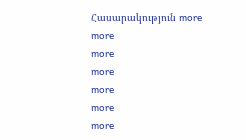Հասարակություն more
more
more
more
more
more
more